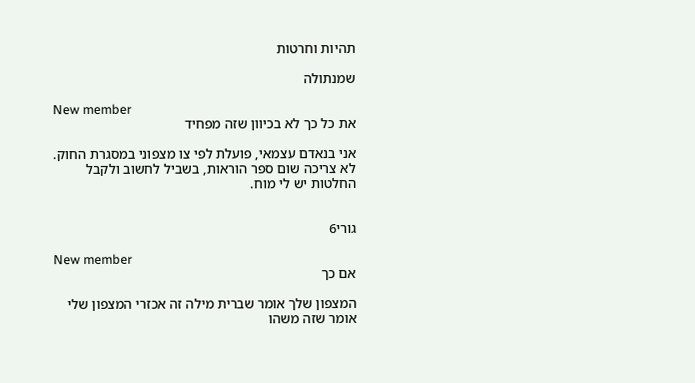תהיות וחרטות

שמנתולה

New member
את כל כך לא בכיוון שזה מפחיד

אני בנאדם עצמאי, פועלת לפי צו מצפוני במסגרת החוק. לא צריכה שום ספר הוראות, בשביל לחשוב ולקבל החלטות יש לי מוח.


גורי6

New member
אם כך

המצפון שלך אומר שברית מילה זה אכזרי המצפון שלי אומר שזה משהו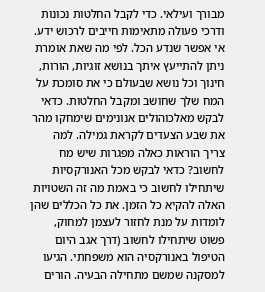מבורך ועילאי. כדי לקבל החלטות נכונות ודרכי פעולה מתאימות חייבים לרכוש ידע. אי אפשר שנדע הכל. לפי מה שאת אומרת ניתן להתייעץ איתך בנושא זוגיות, הורות, חינוך וכל נושא שבעולם כי את סומכת על המח שלך שחושב ומקבל החלטות. כדאי לבקש מאלכוהולים אנונימים שימחקו מהר את שבע הצעדים לקראת גמילה. למה צריך הוראות כאלה מפגרות שיש מח לחשוב? כדאי לבקש מכל האנורקסיות שיתחילו לחשוב כי באמת מה זה השטויות האלה להקיא כל הזמן. את כל הכללים שהן לומדות על מנת לחזור לעצמן למחוק, פשוט שיתחילו לחשוב (דרך אגב היום הטיפול באנורקסיה הוא משפחתי. הגיעו למסקנה שמשם מתחילה הבעיה. הורים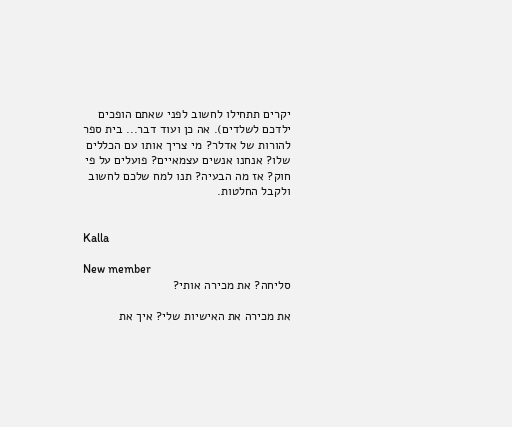יקרים תתחילו לחשוב לפני שאתם הופכים ילדכם לשלדים). אה כן ועוד דבר... בית ספר להורות של אדלר? מי צריך אותו עם הכללים שלו? אנחנו אנשים עצמאיים? פועלים על פי חוק? אז מה הבעיה? תנו למח שלכם לחשוב ולקבל החלטות.


Kalla

New member
סליחה? את מכירה אותי?

את מכירה את האישיות שלי? איך את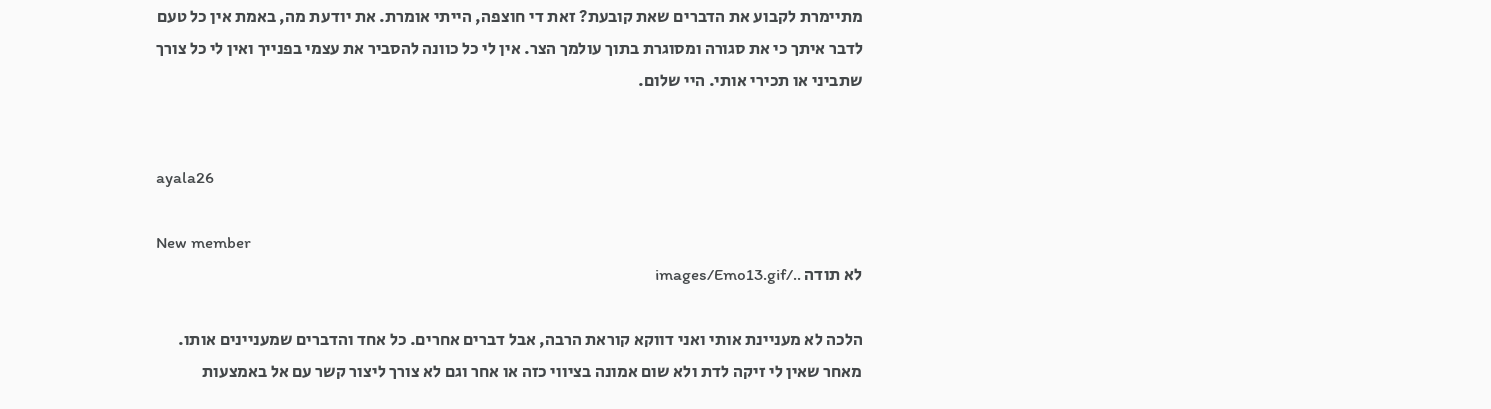מתיימרת לקבוע את הדברים שאת קובעת? זאת די חוצפה, הייתי אומרת. את יודעת מה, באמת אין כל טעם לדבר איתך כי את סגורה ומסוגרת בתוך עולמך הצר. אין לי כל כוונה להסביר את עצמי בפנייך ואין לי כל צורך שתביני או תכירי אותי. היי שלום.


ayala26

New member
לא תודה ../images/Emo13.gif

הלכה לא מעניינת אותי ואני דווקא קוראת הרבה, אבל דברים אחרים. כל אחד והדברים שמעניינים אותו. מאחר שאין לי זיקה לדת ולא שום אמונה בציווי כזה או אחר וגם לא צורך ליצור קשר עם אל באמצעות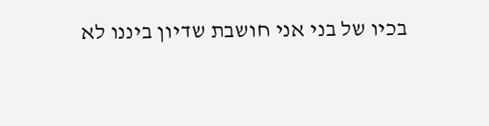בכיו של בני אני חושבת שדיון ביננו לא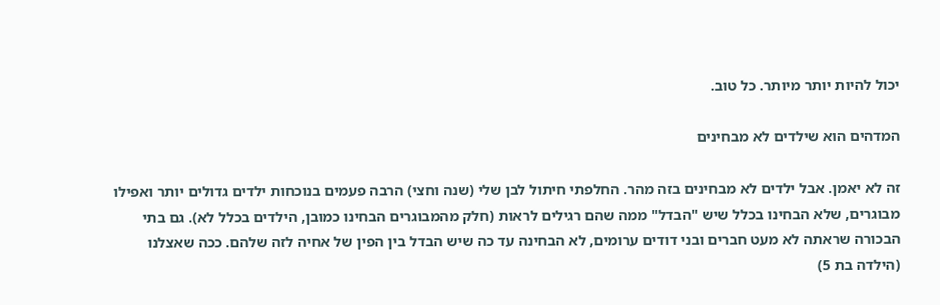יכול להיות יותר מיותר. כל טוב.

המדהים הוא שילדים לא מבחינים

זה לא יאמן. אבל ילדים לא מבחינים בזה מהר. החלפתי חיתול לבן שלי (שנה וחצי) הרבה פעמים בנוכחות ילדים גדולים יותר ואפילו מבוגרים, שלא הבחינו בכלל שיש "הבדל" ממה שהם רגילים לראות (חלק מהמבוגרים הבחינו כמובן, הילדים בכלל לא). גם בתי הבכורה שראתה לא מעט חברים ובני דודים ערומים, לא הבחינה עד כה שיש הבדל בין הפין של אחיה לזה שלהם. ככה שאצלנו (הילדה בת 5)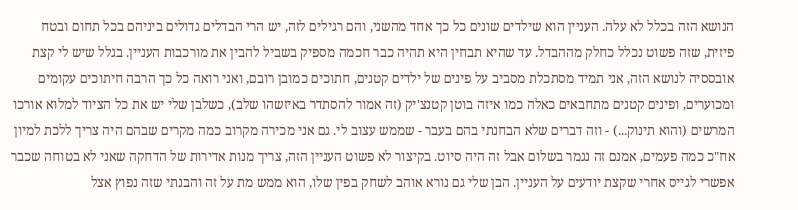הנושא הזה בכלל לא עלה. העניין הוא שילדים שונים כל כך אחד מהשני, והם רגילים לזה, יש הרי הבדלים גדולים ביניהם בכל תחום ובטח פיזית, שזה פשוט נכלל כחלק מההבדל. עד שהיא תבחין היא תהיה כבר חכמה מספיק בשביל להבין את מורכבות העניין. בגלל שיש לי קצת אובססיה לנושא הזה, אני תמיד מסתכלת מסביב על פינים של ילדים קטנים, חתוכים כמובן רובם, ואני רואה כל כך הרבה חיתוכים עקומים ומכוערים, ופינים קטנים מתחבאים כאלה כמו איזה בוטן קטנצ'יק (זה אמור להסתדר באיזשהו שלב), כשלבן שלי יש את כל הציוד למלוא אורכו המרשים (והוא תינוק...) - וזה דברים שלא הבחנתי בהם בעבר - שממש עצוב לי. גם אני מכירה מקרוב כמה מקרים שבהם היה צריך ללכת למיון אח"כ כמה פעמים, אמנם זה נגמר בשלום אבל זה היה סיוט. בקיצור לא פשוט העניין הזה, צריך מנות אדירות של הדחקה שאני לא בטוחה שכבר אפשרי לגייס אחרי שקצת יודעים על העניין. הבן שלי גם נורא אוהב לשחק בפין שלו, הוא ממש מת על זה והבנתי שזה נפוץ אצל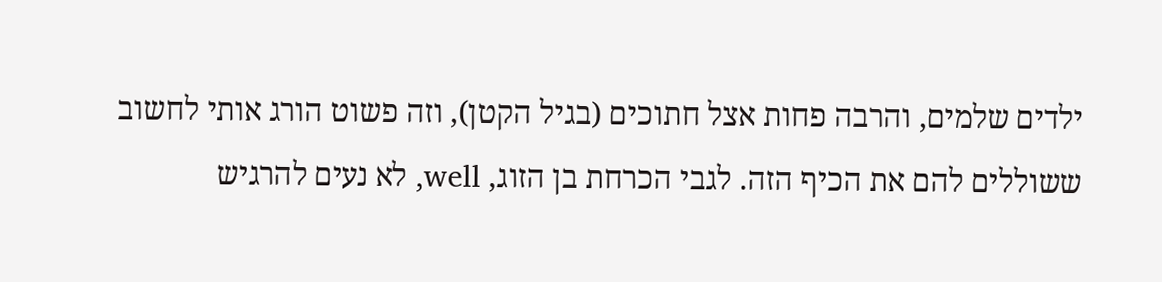ילדים שלמים, והרבה פחות אצל חתוכים (בגיל הקטן), וזה פשוט הורג אותי לחשוב ששוללים להם את הכיף הזה. לגבי הכרחת בן הזוג, well, לא נעים להרגיש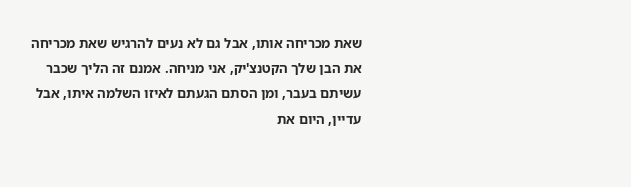שאת מכריחה אותו, אבל גם לא נעים להרגיש שאת מכריחה את הבן שלך הקטנצ'יק, אני מניחה. אמנם זה הליך שכבר עשיתם בעבר, ומן הסתם הגעתם לאיזו השלמה איתו, אבל עדיין, היום את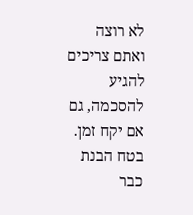לא רוצה ואתם צריכים להגיע להסכמה, גם אם יקח זמן. בטח הבנת כבר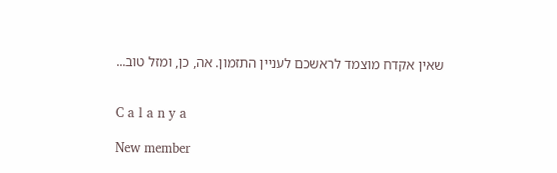שאין אקדח מוצמד לראשכם לעניין התזמון. אה, כן, ומזל טוב...


C a l a n y a

New member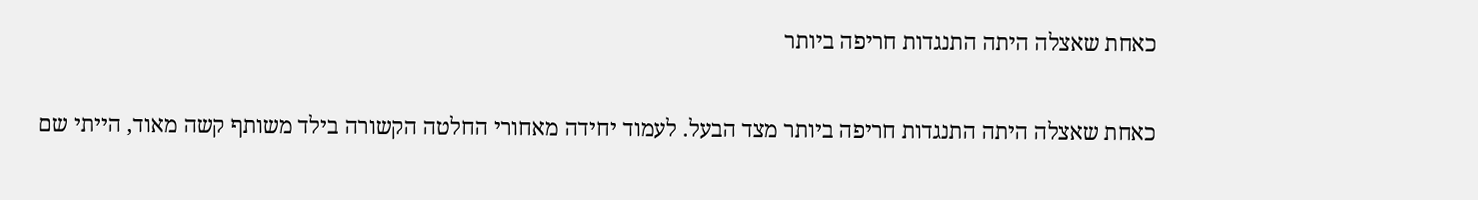כאחת שאצלה היתה התנגדות חריפה ביותר

כאחת שאצלה היתה התנגדות חריפה ביותר מצד הבעל. לעמוד יחידה מאחורי החלטה הקשורה בילד משותף קשה מאוד, הייתי שם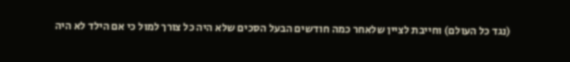(נגד כל העולם) וחייבת לציין שלאחר כמה חודשים הבעל הסכים שלא היה כל צורך למול כי אם הילד לא היה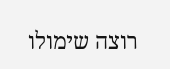רוצה שימולו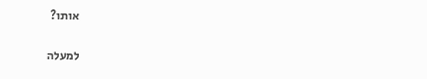אותו?

למעלה